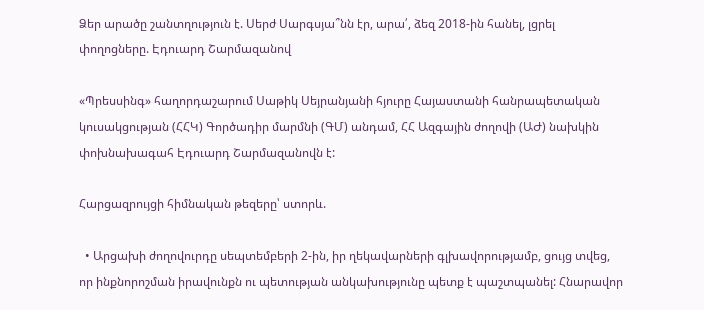Ձեր արածը շանտղություն է. Սերժ Սարգսյա՞նն էր, արա՛, ձեզ 2018-ին հանել, լցրել փողոցները. Էդուարդ Շարմազանով

«Պրեսսինգ» հաղորդաշարում Սաթիկ Սեյրանյանի հյուրը Հայաստանի հանրապետական կուսակցության (ՀՀԿ) Գործադիր մարմնի (ԳՄ) անդամ, ՀՀ Ազգային ժողովի (ԱԺ) նախկին փոխնախագահ Էդուարդ Շարմազանովն է:

Հարցազրույցի հիմնական թեզերը՝ ստորև.

  • Արցախի ժողովուրդը սեպտեմբերի 2-ին, իր ղեկավարների գլխավորությամբ, ցույց տվեց, որ ինքնորոշման իրավունքն ու պետության անկախությունը պետք է պաշտպանել: Հնարավոր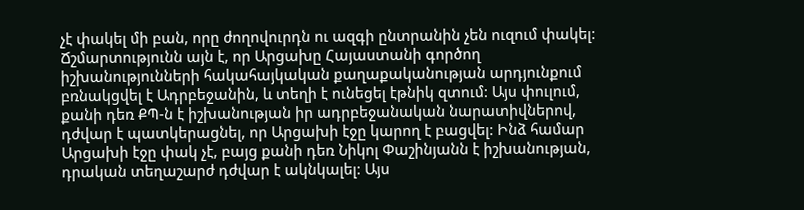չէ փակել մի բան, որը ժողովուրդն ու ազգի ընտրանին չեն ուզում փակել: Ճշմարտությունն այն է, որ Արցախը Հայաստանի գործող իշխանությունների հակահայկական քաղաքականության արդյունքում բռնակցվել է Ադրբեջանին, և տեղի է ունեցել էթնիկ զտում: Այս փուլում, քանի դեռ ՔՊ-ն է իշխանության իր ադրբեջանական նարատիվներով, դժվար է պատկերացնել, որ Արցախի էջը կարող է բացվել: Ինձ համար Արցախի էջը փակ չէ, բայց քանի դեռ Նիկոլ Փաշինյանն է իշխանության, դրական տեղաշարժ դժվար է ակնկալել: Այս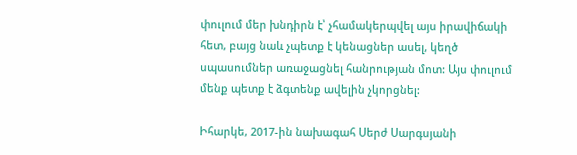փուլում մեր խնդիրն է՝ չհամակերպվել այս իրավիճակի հետ, բայց նաև չպետք է կենացներ ասել, կեղծ սպասումներ առաջացնել հանրության մոտ: Այս փուլում մենք պետք է ձգտենք ավելին չկորցնել:

Իհարկե, 2017-ին նախագահ Սերժ Սարգսյանի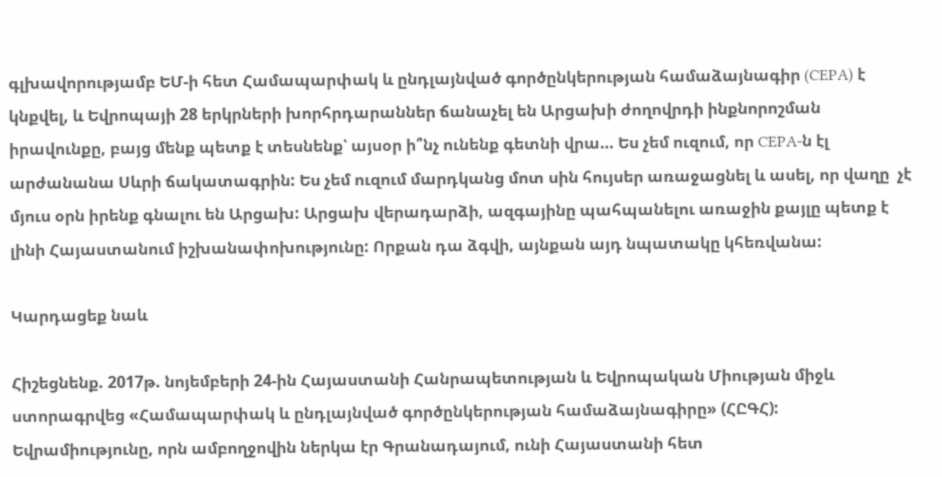գլխավորությամբ ԵՄ-ի հետ Համապարփակ և ընդլայնված գործընկերության համաձայնագիր (CEPA) է կնքվել, և Եվրոպայի 28 երկրների խորհրդարաններ ճանաչել են Արցախի ժողովրդի ինքնորոշման իրավունքը, բայց մենք պետք է տեսնենք՝ այսօր ի՞նչ ունենք գետնի վրա… Ես չեմ ուզում, որ CEPA-ն էլ արժանանա Սևրի ճակատագրին: Ես չեմ ուզում մարդկանց մոտ սին հույսեր առաջացնել և ասել, որ վաղը  չէ մյուս օրն իրենք գնալու են Արցախ: Արցախ վերադարձի, ազգայինը պահպանելու առաջին քայլը պետք է լինի Հայաստանում իշխանափոխությունը: Որքան դա ձգվի, այնքան այդ նպատակը կհեռվանա:

Կարդացեք նաև

Հիշեցնենք. 2017թ. նոյեմբերի 24-ին Հայաստանի Հանրապետության և Եվրոպական Միության միջև ստորագրվեց «Համապարփակ և ընդլայնված գործընկերության համաձայնագիրը» (ՀԸԳՀ): Եվրամիությունը, որն ամբողջովին ներկա էր Գրանադայում, ունի Հայաստանի հետ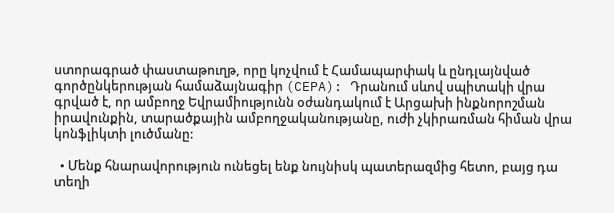ստորագրած փաստաթուղթ, որը կոչվում է Համապարփակ և ընդլայնված գործընկերության համաձայնագիր (CEPA): Դրանում սևով սպիտակի վրա գրված է, որ ամբողջ Եվրամիությունն օժանդակում է Արցախի ինքնորոշման իրավունքին, տարածքային ամբողջականությանը, ուժի չկիրառման հիման վրա կոնֆլիկտի լուծմանը:

  • Մենք հնարավորություն ունեցել ենք նույնիսկ պատերազմից հետո, բայց դա տեղի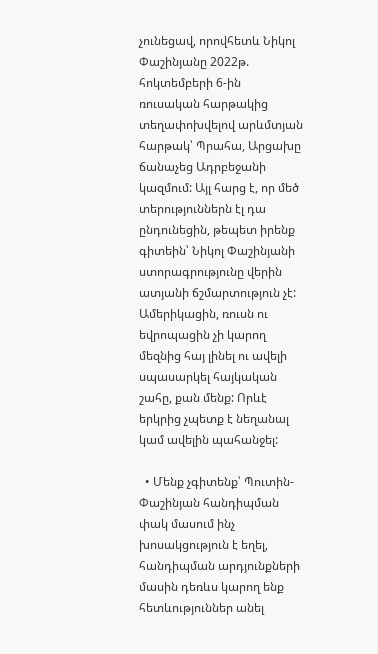չունեցավ, որովհետև Նիկոլ Փաշինյանը 2022թ. հոկտեմբերի 6-ին ռուսական հարթակից տեղափոխվելով արևմտյան հարթակ՝ Պրահա, Արցախը ճանաչեց Ադրբեջանի կազմում: Այլ հարց է, որ մեծ տերություններն էլ դա ընդունեցին, թեպետ իրենք գիտեին՝ Նիկոլ Փաշինյանի ստորագրությունը վերին ատյանի ճշմարտություն չէ: Ամերիկացին, ռուսն ու եվրոպացին չի կարող մեզնից հայ լինել ու ավելի սպասարկել հայկական շահը, քան մենք: Որևէ երկրից չպետք է նեղանալ կամ ավելին պահանջել:

  • Մենք չգիտենք՝ Պուտին-Փաշինյան հանդիպման փակ մասում ինչ խոսակցություն է եղել, հանդիպման արդյունքների մասին դեռևս կարող ենք հետևություններ անել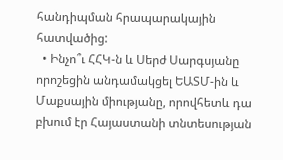հանդիպման հրապարակային հատվածից:
  • Ինչո՞ւ ՀՀԿ-ն և Սերժ Սարգսյանը որոշեցին անդամակցել ԵԱՏՄ-ին և Մաքսային միությանը, որովհետև դա բխում էր Հայաստանի տնտեսության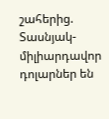շահերից. Տասնյակ-միլիարդավոր դոլարներ են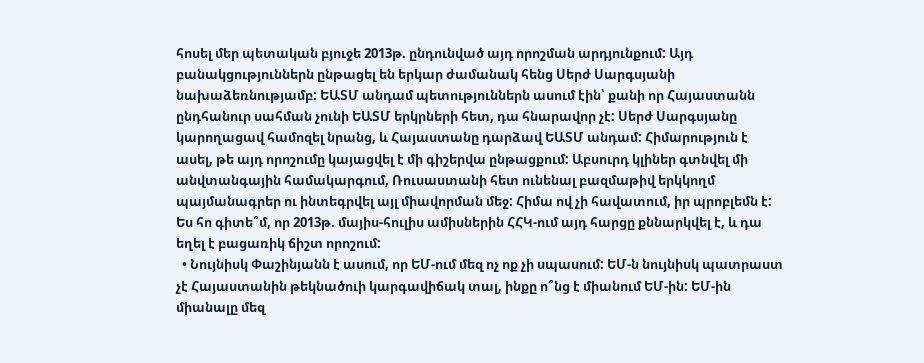հոսել մեր պետական բյուջե 2013թ. ընդունված այդ որոշման արդյունքում: Այդ բանակցություններն ընթացել են երկար ժամանակ հենց Սերժ Սարգսյանի նախաձեռնությամբ: ԵԱՏՄ անդամ պետություններն ասում էին՝ քանի որ Հայաստանն ընդհանուր սահման չունի ԵԱՏՄ երկրների հետ, դա հնարավոր չէ: Սերժ Սարգսյանը կարողացավ համոզել նրանց, և Հայաստանը դարձավ ԵԱՏՄ անդամ: Հիմարություն է ասել, թե այդ որոշումը կայացվել է մի գիշերվա ընթացքում: Աբսուրդ կլիներ գտնվել մի անվտանգային համակարգում, Ռուսաստանի հետ ունենալ բազմաթիվ երկկողմ պայմանագրեր ու ինտեգրվել այլ միավորման մեջ: Հիմա ով չի հավատում, իր պրոբլեմն է: Ես հո գիտե՞մ, որ 2013թ. մայիս-հուլիս ամիսներին ՀՀԿ-ում այդ հարցը քննարկվել է, և դա եղել է բացառիկ ճիշտ որոշում:
  • Նույնիսկ Փաշինյանն է ասում, որ ԵՄ-ում մեզ ոչ ոք չի սպասում: ԵՄ-ն նույնիսկ պատրաստ չէ Հայաստանին թեկնածուի կարգավիճակ տալ, ինքը ո՞նց է միանում ԵՄ-ին: ԵՄ-ին միանալը մեզ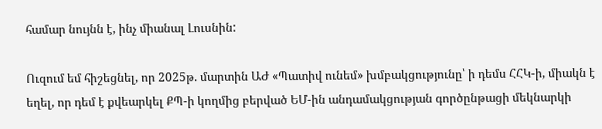համար նույնն է, ինչ միանալ Լուսնին:

Ուզում եմ հիշեցնել, որ 2025թ. մարտին ԱԺ «Պատիվ ունեմ» խմբակցությունը՝ ի դեմս ՀՀԿ-ի, միակն է եղել, որ դեմ է քվեարկել ՔՊ-ի կողմից բերված ԵՄ-ին անդամակցության գործընթացի մեկնարկի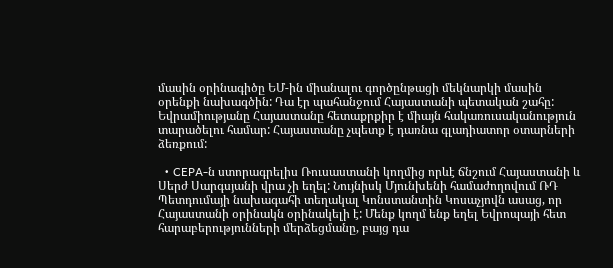մասին օրինագիծը ԵՄ-ին միանալու գործընթացի մեկնարկի մասին օրենքի նախագծին: Դա էր պահանջում Հայաստանի պետական շահը: Եվրամիությանը Հայաստանը հետաքրքիր է միայն հակառուսականություն տարածելու համար: Հայաստանը չպետք է դառնա գլադիատոր օտարների ձեռքում:

  • CEPA-ն ստորագրելիս Ռուսաստանի կողմից որևէ ճնշում Հայաստանի և Սերժ Սարգսյանի վրա չի եղել: Նույնիսկ Մյունխենի համաժողովում ՌԴ Պետդումայի նախագահի տեղակալ Կոնստանտին Կոսաչյովն ասաց, որ Հայաստանի օրինակն օրինակելի է: Մենք կողմ ենք եղել Եվրոպայի հետ հարաբերությունների մերձեցմանը, բայց դա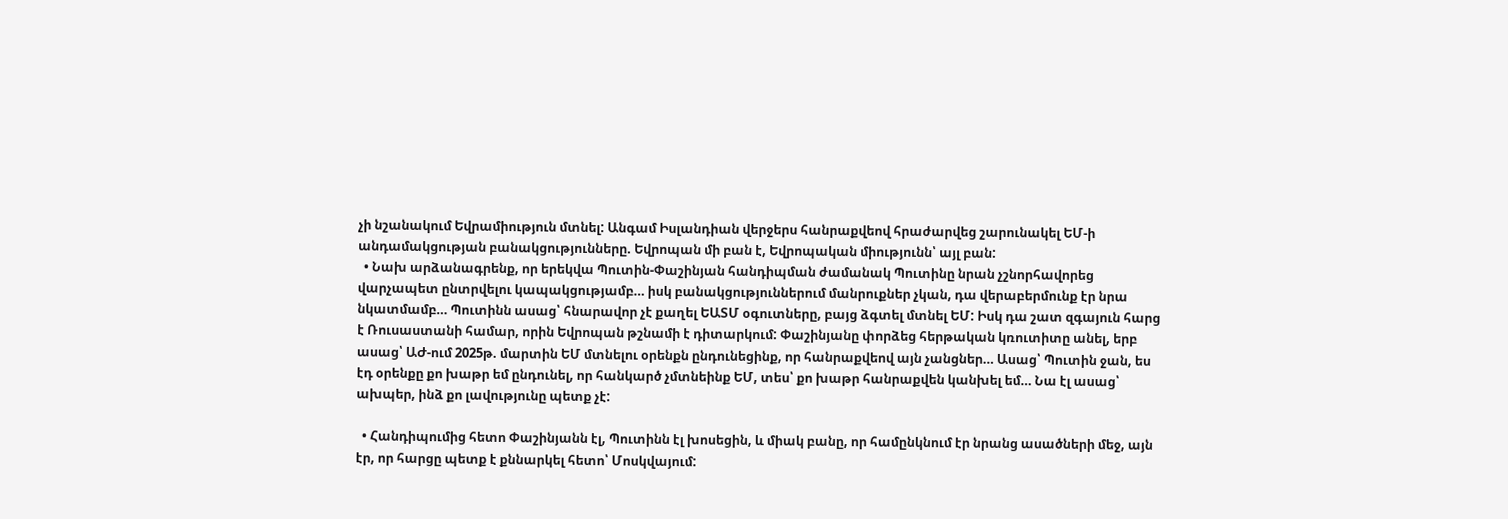չի նշանակում Եվրամիություն մտնել: Անգամ Իսլանդիան վերջերս հանրաքվեով հրաժարվեց շարունակել ԵՄ-ի անդամակցության բանակցությունները. Եվրոպան մի բան է, Եվրոպական միությունն՝ այլ բան:
  • Նախ արձանագրենք, որ երեկվա Պուտին-Փաշինյան հանդիպման ժամանակ Պուտինը նրան չշնորհավորեց վարչապետ ընտրվելու կապակցությամբ… իսկ բանակցություններում մանրուքներ չկան, դա վերաբերմունք էր նրա նկատմամբ… Պուտինն ասաց՝ հնարավոր չէ քաղել ԵԱՏՄ օգուտները, բայց ձգտել մտնել ԵՄ: Իսկ դա շատ զգայուն հարց է Ռուսաստանի համար, որին Եվրոպան թշնամի է դիտարկում: Փաշինյանը փորձեց հերթական կռուտիտը անել, երբ ասաց՝ ԱԺ-ում 2025թ. մարտին ԵՄ մտնելու օրենքն ընդունեցինք, որ հանրաքվեով այն չանցներ… Ասաց՝ Պուտին ջան, ես էդ օրենքը քո խաթր եմ ընդունել, որ հանկարծ չմտնեինք ԵՄ, տես՝ քո խաթր հանրաքվեն կանխել եմ… Նա էլ ասաց՝ ախպեր, ինձ քո լավությունը պետք չէ:

  • Հանդիպումից հետո Փաշինյանն էլ, Պուտինն էլ խոսեցին, և միակ բանը, որ համընկնում էր նրանց ասածների մեջ, այն էր, որ հարցը պետք է քննարկել հետո՝ Մոսկվայում: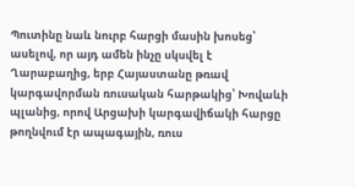Պուտինը նաև նուրբ հարցի մասին խոսեց՝ ասելով, որ այդ ամեն ինչը սկսվել է Ղարաբաղից, երբ Հայաստանը թռավ կարգավորման ռուսական հարթակից՝ Խովաևի պլանից, որով Արցախի կարգավիճակի հարցը թողնվում էր ապագային, ռուս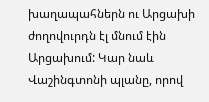խաղապահներն ու Արցախի ժողովուրդն էլ մնում էին Արցախում: Կար նաև Վաշինգտոնի պլանը, որով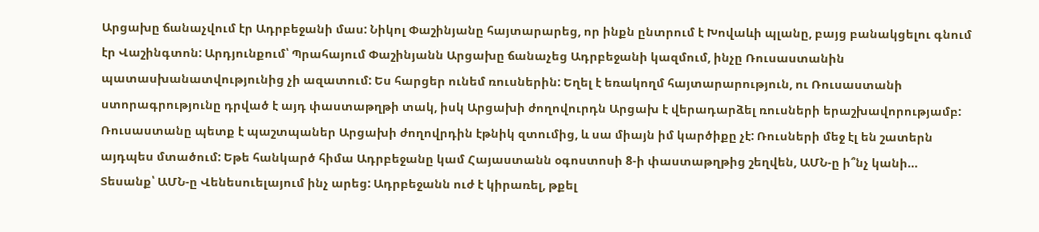Արցախը ճանաչվում էր Ադրբեջանի մաս: Նիկոլ Փաշինյանը հայտարարեց, որ ինքն ընտրում է Խովաևի պլանը, բայց բանակցելու գնում էր Վաշինգտոն: Արդյունքում՝ Պրահայում Փաշինյանն Արցախը ճանաչեց Ադրբեջանի կազմում, ինչը Ռուսաստանին պատասխանատվությունից չի ազատում: Ես հարցեր ունեմ ռուսներին: Եղել է եռակողմ հայտարարություն, ու Ռուսաստանի ստորագրությունը դրված է այդ փաստաթղթի տակ, իսկ Արցախի ժողովուրդն Արցախ է վերադարձել ռուսների երաշխավորությամբ: Ռուսաստանը պետք է պաշտպաներ Արցախի ժողովրդին էթնիկ զտումից, և սա միայն իմ կարծիքը չէ: Ռուսների մեջ էլ են շատերն այդպես մտածում: Եթե հանկարծ հիմա Ադրբեջանը կամ Հայաստանն օգոստոսի 8-ի փաստաթղթից շեղվեն, ԱՄՆ-ը ի՞նչ կանի… Տեսանք՝ ԱՄՆ-ը Վենեսուելայում ինչ արեց: Ադրբեջանն ուժ է կիրառել, թքել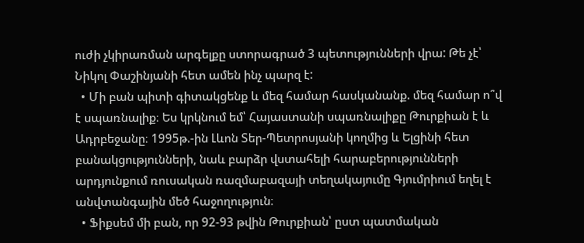ուժի չկիրառման արգելքը ստորագրած 3 պետությունների վրա: Թե չէ՝ Նիկոլ Փաշինյանի հետ ամեն ինչ պարզ է:
  • Մի բան պիտի գիտակցենք և մեզ համար հասկանանք. մեզ համար ո՞վ է սպառնալիք։ Ես կրկնում եմ՝ Հայաստանի սպառնալիքը Թուրքիան է և Ադրբեջանը։ 1995թ.-ին Լևոն Տեր-Պետրոսյանի կողմից և Ելցինի հետ բանակցությունների, նաև բարձր վստահելի հարաբերությունների արդյունքում ռուսական ռազմաբազայի տեղակայումը Գյումրիում եղել է անվտանգային մեծ հաջողություն։
  • Ֆիքսեմ մի բան, որ 92-93 թվին Թուրքիան՝ ըստ պատմական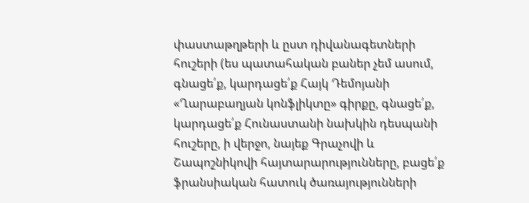փաստաթղթերի և ըստ դիվանագետների հուշերի (ես պատահական բաներ չեմ ասում, գնացե՛ք, կարդացե՛ք Հայկ Դեմոյանի «Ղարաբաղյան կոնֆլիկտը» գիրքը, գնացե՛ք, կարդացե՛ք Հունաստանի նախկին դեսպանի հուշերը, ի վերջո, նայեք Գրաչովի և Շապոշնիկովի հայտարարությունները, բացե՛ք ֆրանսիական հատուկ ծառայությունների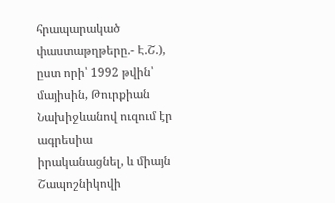հրապարակած փաստաթղթերը.- Է.Շ.), ըստ որի՝ 1992 թվին՝ մայիսին, Թուրքիան Նախիջևանով ուզում էր ագրեսիա իրականացնել, և միայն Շապոշնիկովի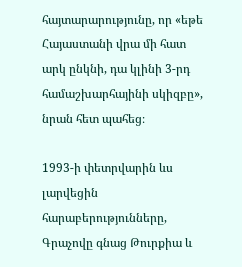հայտարարությունը, որ «եթե Հայաստանի վրա մի հատ արկ ընկնի, դա կլինի 3-րդ համաշխարհայինի սկիզբը», նրան հետ պահեց։

1993-ի փետրվարին ևս լարվեցին հարաբերությունները, Գրաչովը գնաց Թուրքիա և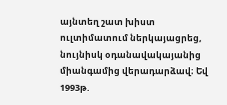այնտեղ շատ խիստ ուլտիմատում ներկայացրեց, նույնիսկ օդանավակայանից միանգամից վերադարձավ։ Եվ 1993թ.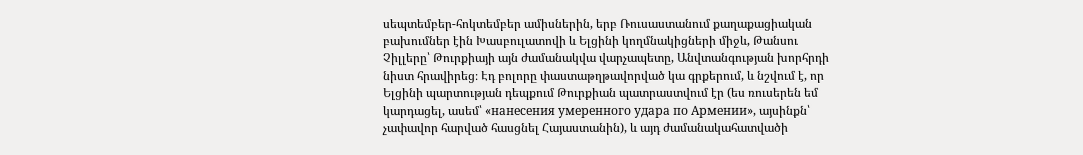սեպտեմբեր-հոկտեմբեր ամիսներին, երբ Ռուսաստանում քաղաքացիական բախումներ էին Խասբուլատովի և Ելցինի կողմնակիցների միջև, Թանսու Չիլլերը՝ Թուրքիայի այն ժամանակվա վարչապետը, Անվտանգության խորհրդի նիստ հրավիրեց։ Էդ բոլորը փաստաթղթավորված կա գրքերում, և նշվում է, որ Ելցինի պարտության դեպքում Թուրքիան պատրաստվում էր (ես ռուսերեն եմ կարդացել, ասեմ՝ «нанесения умеренного удара по Армении», այսինքն՝ չափավոր հարված հասցնել Հայաստանին), և այդ ժամանակահատվածի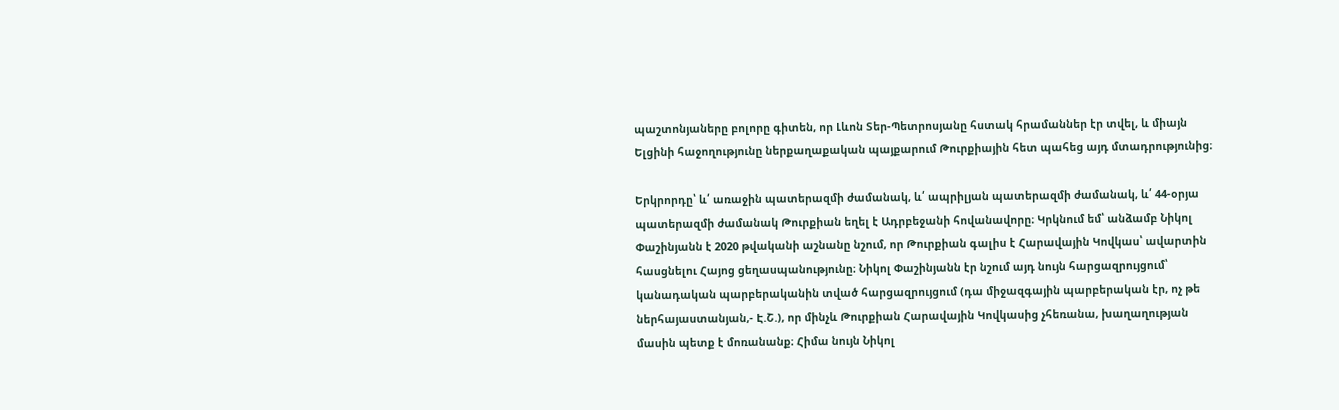պաշտոնյաները բոլորը գիտեն, որ Լևոն Տեր-Պետրոսյանը հստակ հրամաններ էր տվել, և միայն Ելցինի հաջողությունը ներքաղաքական պայքարում Թուրքիային հետ պահեց այդ մտադրությունից։

Երկրորդը՝ և՛ առաջին պատերազմի ժամանակ, և՛ ապրիլյան պատերազմի ժամանակ, և՛ 44-օրյա պատերազմի ժամանակ Թուրքիան եղել է Ադրբեջանի հովանավորը։ Կրկնում եմ՝ անձամբ Նիկոլ Փաշինյանն է 2020 թվականի աշնանը նշում, որ Թուրքիան գալիս է Հարավային Կովկաս՝ ավարտին հասցնելու Հայոց ցեղասպանությունը։ Նիկոլ Փաշինյանն էր նշում այդ նույն հարցազրույցում՝ կանադական պարբերականին տված հարցազրույցում (դա միջազգային պարբերական էր, ոչ թե ներհայաստանյան,- Է.Շ.), որ մինչև Թուրքիան Հարավային Կովկասից չհեռանա, խաղաղության մասին պետք է մոռանանք։ Հիմա նույն Նիկոլ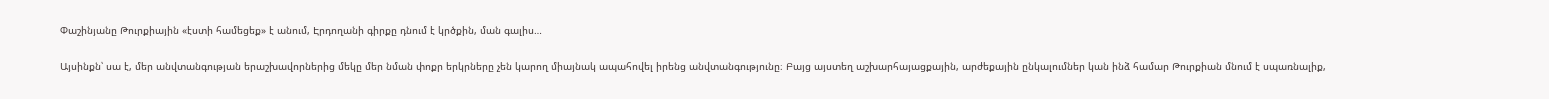Փաշինյանը Թուրքիային «էստի համեցեք» է անում, Էրդողանի գիրքը դնում է կրծքին, ման գալիս…

Այսինքն՝ սա է, մեր անվտանգության երաշխավորներից մեկը մեր նման փոքր երկրները չեն կարող միայնակ ապահովել իրենց անվտանգությունը։ Բայց այստեղ աշխարհայացքային, արժեքային ընկալումներ կան ինձ համար Թուրքիան մնում է սպառնալիք,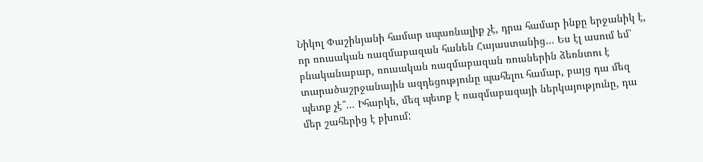Նիկոլ Փաշինյանի համար սպառնալիք չէ, դրա համար ինքը երջանիկ է, որ ռուսական ռազմաբազան հանեն Հայաստանից… Ես էլ ասում եմ՝ բնականաբար, ռուսական ռազմաբազան ռուսներին ձեռնտու է տարածաշրջանային ազդեցությունը պահելու համար, բայց դա մեզ պետք չէ՞… Իհարկե, մեզ պետք է ռազմաբազայի ներկայությունը, դա մեր շահերից է բխում: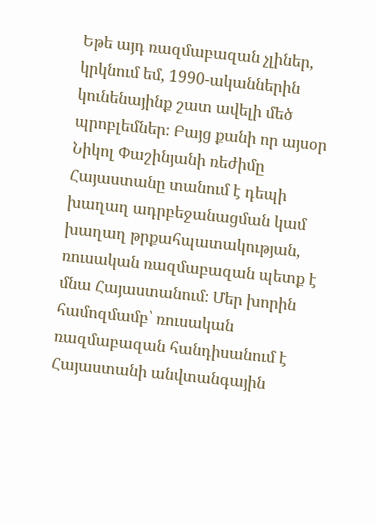Եթե այդ ռազմաբազան չլիներ, կրկնում եմ, 1990-ականներին կունենայինք շատ ավելի մեծ պրոբլեմներ։ Բայց քանի որ այսօր Նիկոլ Փաշինյանի ռեժիմը Հայաստանը տանում է դեպի խաղաղ ադրբեջանացման կամ խաղաղ թրքահպատակության, ռուսական ռազմաբազան պետք է մնա Հայաստանում։ Մեր խորին համոզմամբ՝ ռուսական ռազմաբազան հանդիսանում է Հայաստանի անվտանգային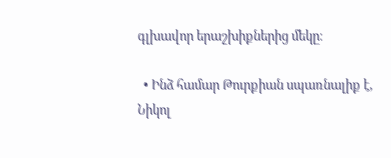գլխավոր երաշխիքներից մեկը։

  • Ինձ համար Թուրքիան սպառնալիք է, Նիկոլ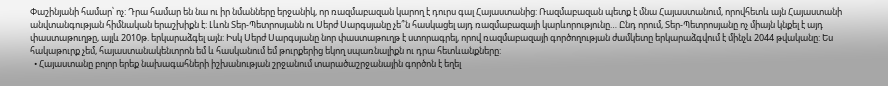Փաշինյանի համար՝ ոչ: Դրա համար են նա ու իր նմանները երջանիկ, որ ռազմաբազան կարող է դուրս գալ Հայաստանից: Ռազմաբազան պետք է մնա Հայաստանում, որովհետև այն Հայաստանի անվտանգության հիմնական երաշխիքն է: Լևոն Տեր-Պետրոսյանն ու Սերժ Սարգսյանը չե՞ն հասկացել այդ ռազմաբազայի կարևորությունը… Ընդ որում, Տեր-Պետրոսյանը ոչ միայն կնքել է այդ փաստաթուղթը, այլև 2010թ. երկարաձգել այն: Իսկ Սերժ Սարգսյանը նոր փաստաթուղթ է ստորագրել, որով ռազմաբազայի գործողության ժամկետը երկարաձգվում է մինչև 2044 թվականը: Ես հակաթուրք չեմ, հայաստանակենտրոն եմ և հասկանում եմ թուրքերից եկող սպառնալիքն ու դրա հետևանքները:
  • Հայաստանը բոլոր երեք նախագահների իշխանության շրջանում տարածաշրջանային գործոն է եղել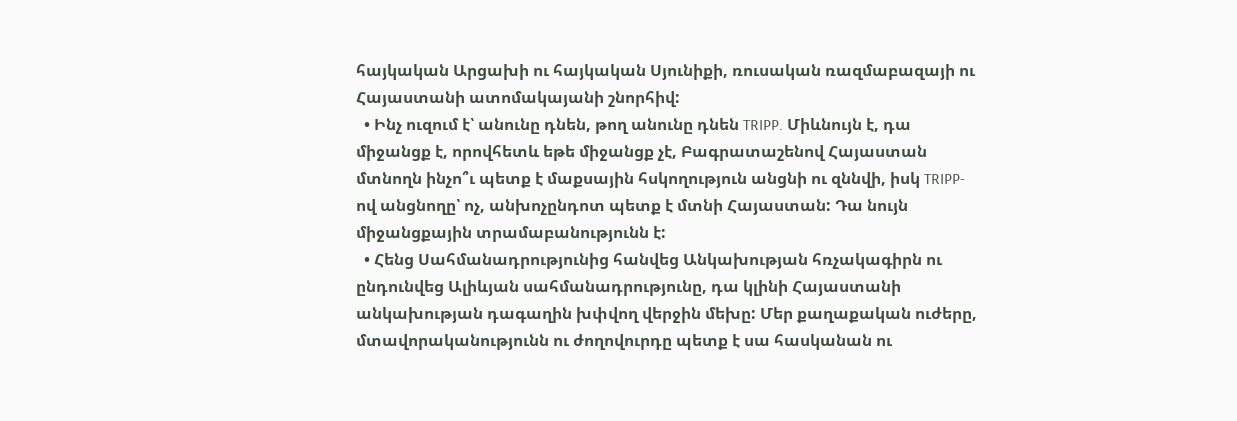հայկական Արցախի ու հայկական Սյունիքի, ռուսական ռազմաբազայի ու Հայաստանի ատոմակայանի շնորհիվ:
  • Ինչ ուզում է՝ անունը դնեն, թող անունը դնեն TRIPP. Միևնույն է, դա միջանցք է, որովհետև եթե միջանցք չէ, Բագրատաշենով Հայաստան մտնողն ինչո՞ւ պետք է մաքսային հսկողություն անցնի ու զննվի, իսկ TRIPP-ով անցնողը՝ ոչ, անխոչընդոտ պետք է մտնի Հայաստան: Դա նույն միջանցքային տրամաբանությունն է:
  • Հենց Սահմանադրությունից հանվեց Անկախության հռչակագիրն ու ընդունվեց Ալիևյան սահմանադրությունը, դա կլինի Հայաստանի անկախության դագաղին խփվող վերջին մեխը: Մեր քաղաքական ուժերը, մտավորականությունն ու ժողովուրդը պետք է սա հասկանան ու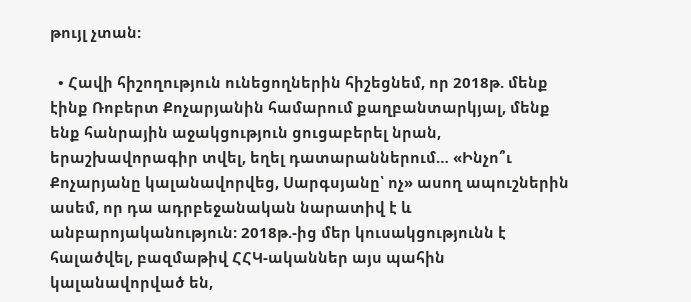թույլ չտան:

  • Հավի հիշողություն ունեցողներին հիշեցնեմ, որ 2018թ. մենք էինք Ռոբերտ Քոչարյանին համարում քաղբանտարկյալ, մենք ենք հանրային աջակցություն ցուցաբերել նրան, երաշխավորագիր տվել, եղել դատարաններում… «Ինչո՞ւ Քոչարյանը կալանավորվեց, Սարգսյանը՝ ոչ» ասող ապուշներին ասեմ, որ դա ադրբեջանական նարատիվ է և անբարոյականություն: 2018թ.-ից մեր կուսակցությունն է հալածվել, բազմաթիվ ՀՀԿ-ականներ այս պահին կալանավորված են,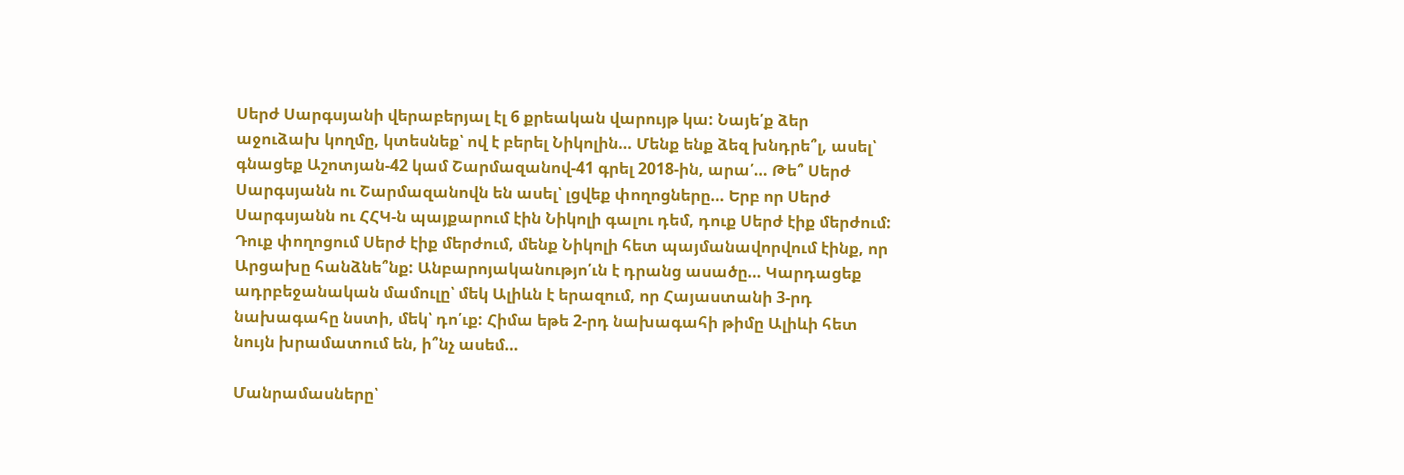Սերժ Սարգսյանի վերաբերյալ էլ 6 քրեական վարույթ կա: Նայե՛ք ձեր աջուձախ կողմը, կտեսնեք՝ ով է բերել Նիկոլին… Մենք ենք ձեզ խնդրե՞լ, ասել՝ գնացեք Աշոտյան-42 կամ Շարմազանով-41 գրել 2018-ին, արա՛… Թե՞ Սերժ Սարգսյանն ու Շարմազանովն են ասել՝ լցվեք փողոցները… Երբ որ Սերժ Սարգսյանն ու ՀՀԿ-ն պայքարում էին Նիկոլի գալու դեմ, դուք Սերժ էիք մերժում: Դուք փողոցում Սերժ էիք մերժում, մենք Նիկոլի հետ պայմանավորվում էինք, որ Արցախը հանձնե՞նք: Անբարոյականությո՛ւն է դրանց ասածը… Կարդացեք ադրբեջանական մամուլը՝ մեկ Ալիևն է երազում, որ Հայաստանի 3-րդ նախագահը նստի, մեկ՝ դո՛ւք: Հիմա եթե 2-րդ նախագահի թիմը Ալիևի հետ նույն խրամատում են, ի՞նչ ասեմ…

Մանրամասները՝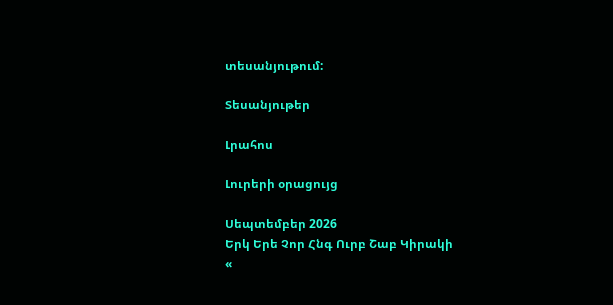տեսանյութում:

Տեսանյութեր

Լրահոս

Լուրերի օրացույց

Սեպտեմբեր 2026
Երկ Երե Չոր Հնգ Ուրբ Շաբ Կիրակի
«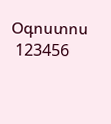Օգոստոս
 123456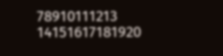78910111213
14151617181920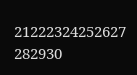21222324252627
282930